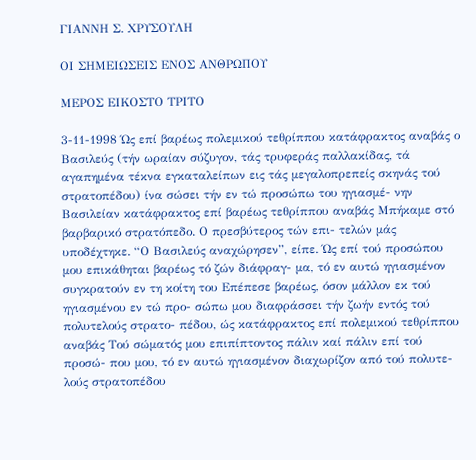ΓΙΑΝΝΗ Σ. ΧΡΥΣΟΥΛΗ

ΟΙ ΣΗΜΕΙΩΣΕΙΣ ΕΝΟΣ ΑΝΘΡΩΠΟΥ

ΜΕΡΟΣ ΕΙΚΟΣΤΟ ΤΡΙΤΟ

3-11-1998 Ώς επί βαρέως πολεμικού τεθρίππου κατάφρακτος αναβάς ο Βασιλεύς (τήν ωραίαν σύζυγον, τάς τρυφεράς παλλακίδας, τά αγαπημένα τέκνα εγκαταλείπων εις τάς μεγαλοπρεπείς σκηνάς τού στρατοπέδου) ίνα σώσει τήν εν τώ προσώπω του ηγιασμέ- νην Βασιλείαν κατάφρακτος επί βαρέως τεθρίππου αναβάς Μπήκαμε στό βαρβαρικό στρατόπεδο. Ο πρεσβύτερος τών επι- τελών μάς υποδέχτηκε. “Ο Βασιλεύς αναχώρησεν”, είπε. Ώς επί τού προσώπου μου επικάθηται βαρέως τό ζών διάφραγ- μα, τό εν αυτώ ηγιασμένον συγκρατούν εν τη κοίτη του Επέπεσε βαρέως, όσον μάλλον εκ τού ηγιασμένου εν τώ προ- σώπω μου διαφράσσει τήν ζωήν εντός τού πολυτελούς στρατο- πέδου, ώς κατάφρακτος επί πολεμικού τεθρίππου αναβάς Τού σώματός μου επιπίπτοντος πάλιν καί πάλιν επί τού προσώ- που μου, τό εν αυτώ ηγιασμένον διαχωρίζον από τού πολυτε- λούς στρατοπέδου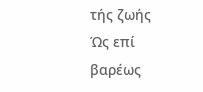τής ζωής Ώς επί βαρέως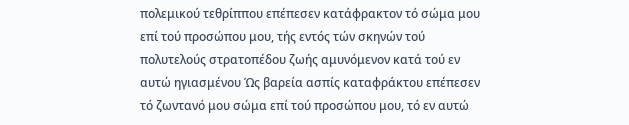πολεμικού τεθρίππου επέπεσεν κατάφρακτον τό σώμα μου επί τού προσώπου μου, τής εντός τών σκηνών τού πολυτελούς στρατοπέδου ζωής αμυνόμενον κατά τού εν αυτώ ηγιασμένου Ώς βαρεία ασπίς καταφράκτου επέπεσεν τό ζωντανό μου σώμα επί τού προσώπου μου, τό εν αυτώ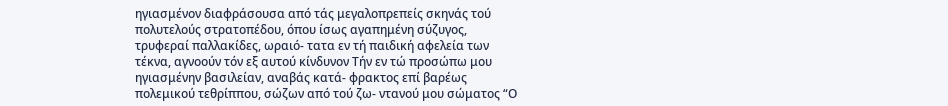ηγιασμένον διαφράσουσα από τάς μεγαλοπρεπείς σκηνάς τού πολυτελούς στρατοπέδου, όπου ίσως αγαπημένη σύζυγος, τρυφεραί παλλακίδες, ωραιό- τατα εν τή παιδική αφελεία των τέκνα, αγνοούν τόν εξ αυτού κίνδυνον Τήν εν τώ προσώπω μου ηγιασμένην βασιλείαν, αναβάς κατά- φρακτος επί βαρέως πολεμικού τεθρίππου, σώζων από τού ζω- ντανού μου σώματος “Ο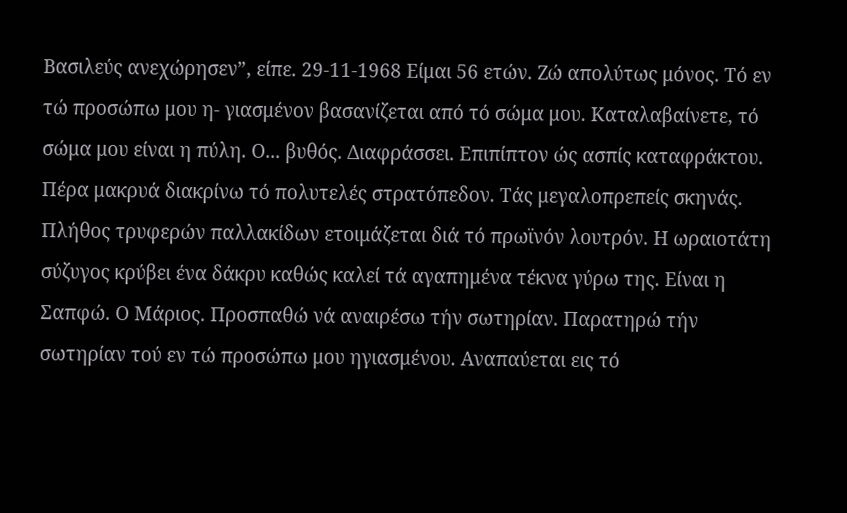Βασιλεύς ανεχώρησεν”, είπε. 29-11-1968 Είμαι 56 ετών. Ζώ απολύτως μόνος. Τό εν τώ προσώπω μου η- γιασμένον βασανίζεται από τό σώμα μου. Καταλαβαίνετε, τό σώμα μου είναι η πύλη. Ο... βυθός. Διαφράσσει. Επιπίπτον ώς ασπίς καταφράκτου. Πέρα μακρυά διακρίνω τό πολυτελές στρατόπεδον. Τάς μεγαλοπρεπείς σκηνάς. Πλήθος τρυφερών παλλακίδων ετοιμάζεται διά τό πρωϊνόν λουτρόν. Η ωραιοτάτη σύζυγος κρύβει ένα δάκρυ καθώς καλεί τά αγαπημένα τέκνα γύρω της. Είναι η Σαπφώ. Ο Μάριος. Προσπαθώ νά αναιρέσω τήν σωτηρίαν. Παρατηρώ τήν σωτηρίαν τού εν τώ προσώπω μου ηγιασμένου. Αναπαύεται εις τό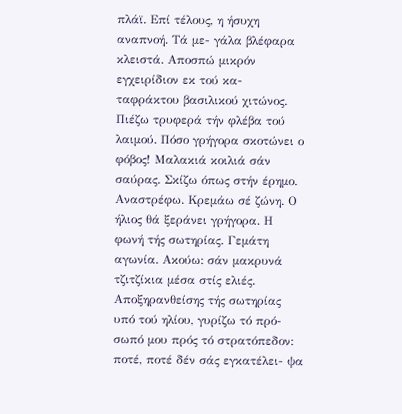πλάϊ. Επί τέλους, η ήσυχη αναπνοή. Τά με- γάλα βλέφαρα κλειστά. Αποσπώ μικρόν εγχειρίδιον εκ τού κα- ταφράκτου βασιλικού χιτώνος. Πιέζω τρυφερά τήν φλέβα τού λαιμού. Πόσο γρήγορα σκοτώνει ο φόβος! Μαλακιά κοιλιά σάν σαύρας. Σκίζω όπως στήν έρημο. Αναστρέφω. Κρεμάω σέ ζώνη. Ο ήλιος θά ξεράνει γρήγορα. Η φωνή τής σωτηρίας. Γεμάτη αγωνία. Ακούω: σάν μακρυνά τζιτζίκια μέσα στίς ελιές. Αποξηρανθείσης τής σωτηρίας υπό τού ηλίου, γυρίζω τό πρό- σωπό μου πρός τό στρατόπεδον: ποτέ, ποτέ δέν σάς εγκατέλει- ψα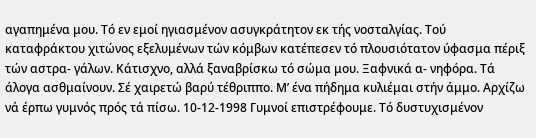αγαπημένα μου. Τό εν εμοί ηγιασμένον ασυγκράτητον εκ τής νοσταλγίας. Τού καταφράκτου χιτώνος εξελυμένων τών κόμβων κατέπεσεν τό πλουσιότατον ύφασμα πέριξ τών αστρα- γάλων. Κάτισχνο, αλλά ξαναβρίσκω τό σώμα μου. Ξαφνικά α- νηφόρα. Τά άλογα ασθμαίνουν. Σέ χαιρετώ βαρύ τέθριππο. Μ’ ένα πήδημα κυλιέμαι στήν άμμο. Αρχίζω νά έρπω γυμνός πρός τά πίσω. 10-12-1998 Γυμνοί επιστρέφουμε. Τό δυστυχισμένον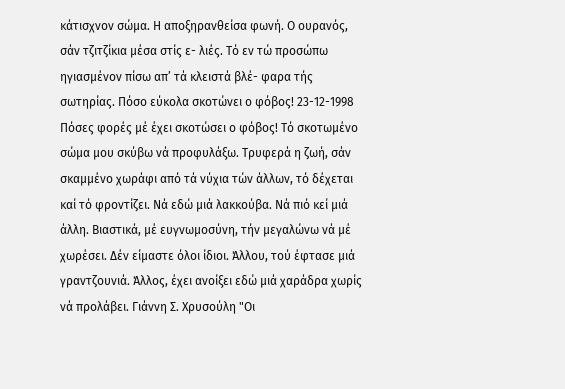κάτισχνον σώμα. Η αποξηρανθείσα φωνή. Ο ουρανός, σάν τζιτζίκια μέσα στίς ε- λιές. Τό εν τώ προσώπω ηγιασμένον πίσω απ’ τά κλειστά βλέ- φαρα τής σωτηρίας. Πόσο εύκολα σκοτώνει ο φόβος! 23-12-1998 Πόσες φορές μέ έχει σκοτώσει ο φόβος! Τό σκοτωμένο σώμα μου σκύβω νά προφυλάξω. Τρυφερά η ζωή, σάν σκαμμένο χωράφι από τά νύχια τών άλλων, τό δέχεται καί τό φροντίζει. Νά εδώ μιά λακκούβα. Νά πιό κεί μιά άλλη. Βιαστικά, μέ ευγνωμοσύνη, τήν μεγαλώνω νά μέ χωρέσει. Δέν είμαστε όλοι ίδιοι. Άλλου, τού έφτασε μιά γραντζουνιά. Άλλος, έχει ανοίξει εδώ μιά χαράδρα χωρίς νά προλάβει. Γιάννη Σ. Χρυσούλη "Οι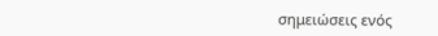σημειώσεις ενός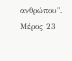ανθρώπου". Μέρος 23